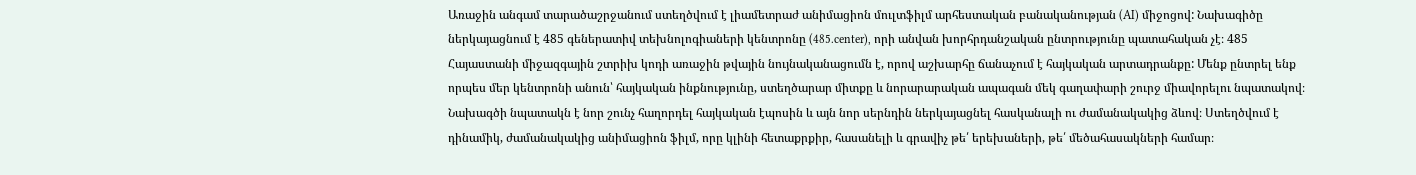Առաջին անգամ տարածաշրջանում ստեղծվում է լիամետրաժ անիմացիոն մուլտֆիլմ արհեստական բանականության (AI) միջոցով: Նախագիծը ներկայացնում է 485 գեներատիվ տեխնոլոգիաների կենտրոնը (485.center), որի անվան խորհրդանշական ընտրությունը պատահական չէ։ 485 Հայաստանի միջազգային շտրիխ կոդի առաջին թվային նույնականացումն է, որով աշխարհը ճանաչում է հայկական արտադրանքը: Մենք ընտրել ենք որպես մեր կենտրոնի անուն՝ հայկական ինքնությունը, ստեղծարար միտքը և նորարարական ապագան մեկ գաղափարի շուրջ միավորելու նպատակով։
Նախագծի նպատակն է նոր շունչ հաղորդել հայկական էպոսին և այն նոր սերնդին ներկայացնել հասկանալի ու ժամանակակից ձևով։ Ստեղծվում է դինամիկ, ժամանակակից անիմացիոն ֆիլմ, որը կլինի հետաքրքիր, հասանելի և գրավիչ թե՛ երեխաների, թե՛ մեծահասակների համար։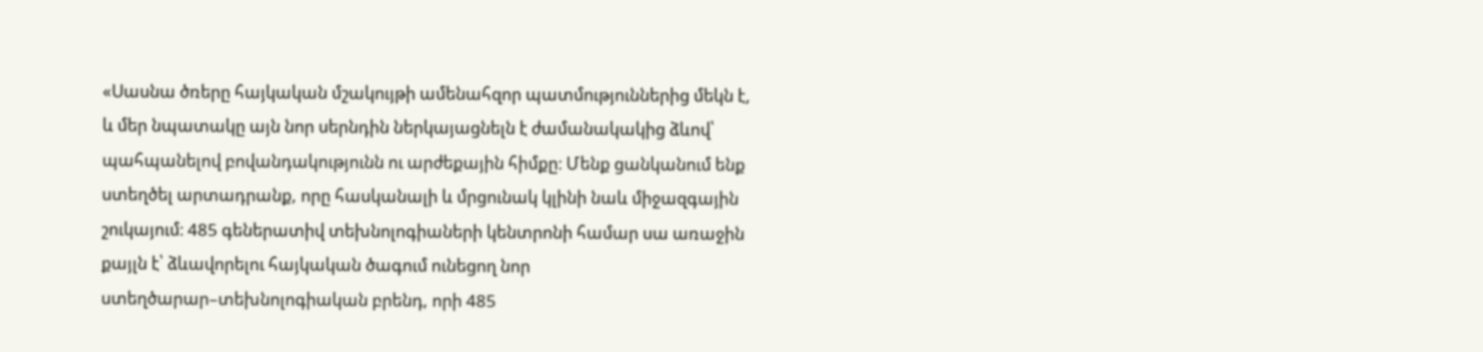«Սասնա ծռերը հայկական մշակույթի ամենահզոր պատմություններից մեկն է, և մեր նպատակը այն նոր սերնդին ներկայացնելն է ժամանակակից ձևով՝ պահպանելով բովանդակությունն ու արժեքային հիմքը։ Մենք ցանկանում ենք ստեղծել արտադրանք, որը հասկանալի և մրցունակ կլինի նաև միջազգային շուկայում։ 485 գեներատիվ տեխնոլոգիաների կենտրոնի համար սա առաջին քայլն է՝ ձևավորելու հայկական ծագում ունեցող նոր ստեղծարար–տեխնոլոգիական բրենդ, որի 485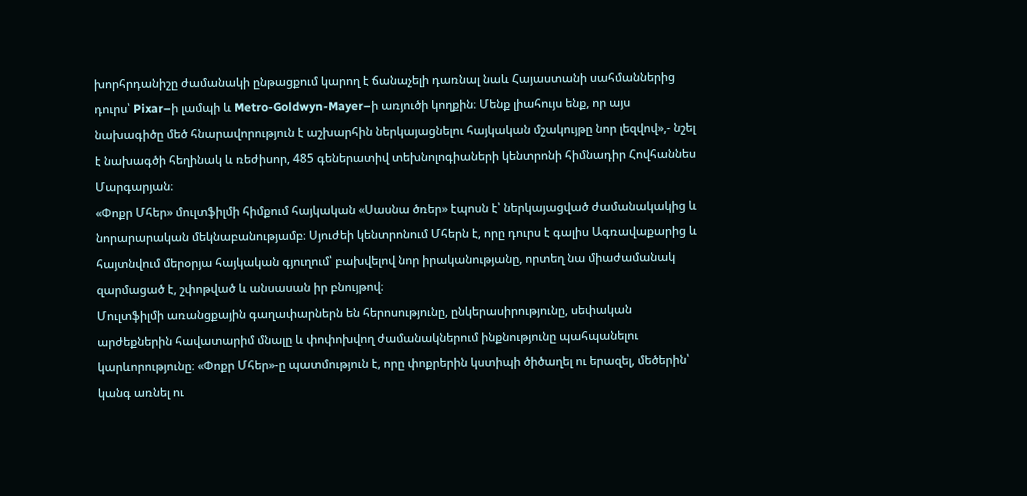խորհրդանիշը ժամանակի ընթացքում կարող է ճանաչելի դառնալ նաև Հայաստանի սահմաններից դուրս՝ Pixar–ի լամպի և Metro-Goldwyn-Mayer–ի առյուծի կողքին։ Մենք լիահույս ենք, որ այս նախագիծը մեծ հնարավորություն է աշխարհին ներկայացնելու հայկական մշակույթը նոր լեզվով»,- նշել է նախագծի հեղինակ և ռեժիսոր, 485 գեներատիվ տեխնոլոգիաների կենտրոնի հիմնադիր Հովհաննես Մարգարյան։
«Փոքր Մհեր» մուլտֆիլմի հիմքում հայկական «Սասնա ծռեր» էպոսն է՝ ներկայացված ժամանակակից և նորարարական մեկնաբանությամբ։ Սյուժեի կենտրոնում Մհերն է, որը դուրս է գալիս Ագռավաքարից և հայտնվում մերօրյա հայկական գյուղում՝ բախվելով նոր իրականությանը, որտեղ նա միաժամանակ զարմացած է, շփոթված և անսասան իր բնույթով։
Մուլտֆիլմի առանցքային գաղափարներն են հերոսությունը, ընկերասիրությունը, սեփական արժեքներին հավատարիմ մնալը և փոփոխվող ժամանակներում ինքնությունը պահպանելու կարևորությունը։ «Փոքր Մհեր»-ը պատմություն է, որը փոքրերին կստիպի ծիծաղել ու երազել, մեծերին՝ կանգ առնել ու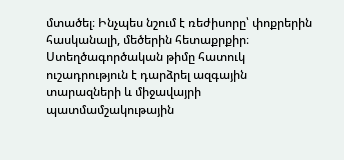մտածել։ Ինչպես նշում է ռեժիսորը՝ փոքրերին հասկանալի, մեծերին հետաքրքիր։
Ստեղծագործական թիմը հատուկ ուշադրություն է դարձրել ազգային տարազների և միջավայրի պատմամշակութային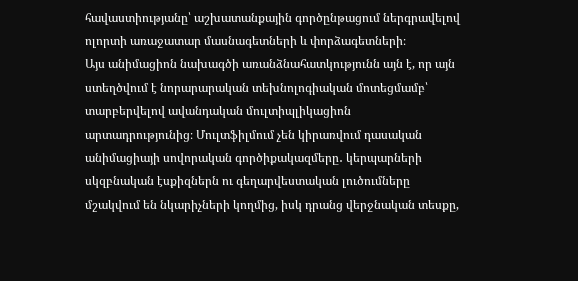հավաստիությանը՝ աշխատանքային գործընթացում ներգրավելով ոլորտի առաջատար մասնագետների և փորձագետների։
Այս անիմացիոն նախագծի առանձնահատկությունն այն է, որ այն ստեղծվում է նորարարական տեխնոլոգիական մոտեցմամբ՝ տարբերվելով ավանդական մուլտիպլիկացիոն արտադրությունից։ Մուլտֆիլմում չեն կիրառվում դասական անիմացիայի սովորական գործիքակազմերը․ կերպարների սկզբնական էսքիզներն ու գեղարվեստական լուծումները մշակվում են նկարիչների կողմից, իսկ դրանց վերջնական տեսքը,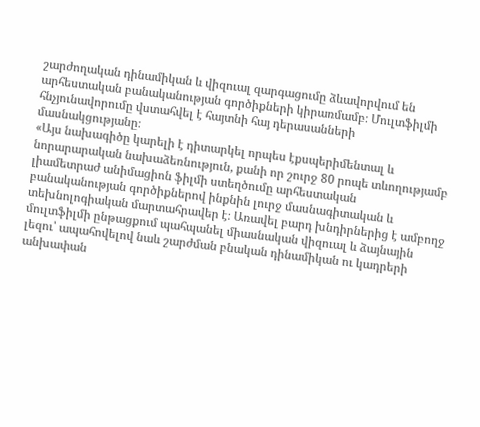շարժողական դինամիկան և վիզուալ զարգացումը ձևավորվում են արհեստական բանականության գործիքների կիրառմամբ։ Մուլտֆիլմի հնչյունավորումը վստահվել է հայտնի հայ դերասանների մասնակցությանը։
«Այս նախագիծը կարելի է դիտարկել որպես էքսպերիմենտալ և նորարարական նախաձեռնություն, քանի որ շուրջ 80 րոպե տևողությամբ լիամետրաժ անիմացիոն ֆիլմի ստեղծումը արհեստական բանականության գործիքներով ինքնին լուրջ մասնագիտական և տեխնոլոգիական մարտահրավեր է։ Առավել բարդ խնդիրներից է ամբողջ մուլտֆիլմի ընթացքում պահպանել միասնական վիզուալ և ձայնային լեզու՝ ապահովելով նաև շարժման բնական դինամիկան ու կադրերի անխափան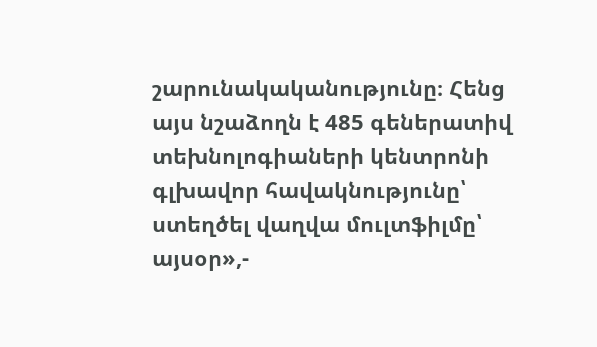շարունակականությունը։ Հենց այս նշաձողն է 485 գեներատիվ տեխնոլոգիաների կենտրոնի գլխավոր հավակնությունը՝ ստեղծել վաղվա մուլտֆիլմը՝ այսօր»,-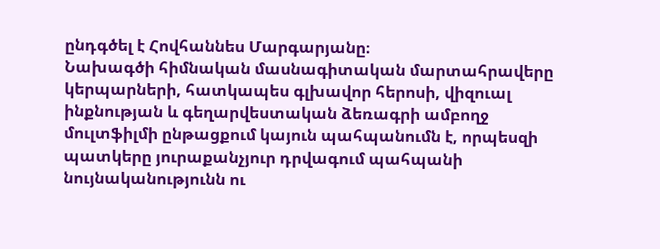ընդգծել է Հովհաննես Մարգարյանը։
Նախագծի հիմնական մասնագիտական մարտահրավերը կերպարների, հատկապես գլխավոր հերոսի, վիզուալ ինքնության և գեղարվեստական ձեռագրի ամբողջ մուլտֆիլմի ընթացքում կայուն պահպանումն է, որպեսզի պատկերը յուրաքանչյուր դրվագում պահպանի նույնականությունն ու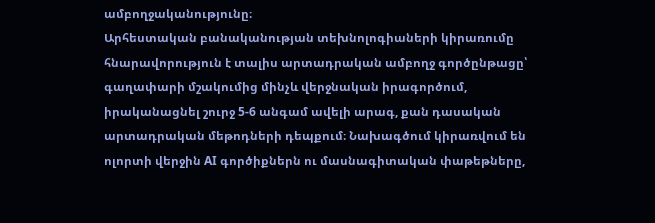ամբողջականությունը։
Արհեստական բանականության տեխնոլոգիաների կիրառումը հնարավորություն է տալիս արտադրական ամբողջ գործընթացը՝ գաղափարի մշակումից մինչև վերջնական իրագործում, իրականացնել շուրջ 5-6 անգամ ավելի արագ, քան դասական արտադրական մեթոդների դեպքում։ Նախագծում կիրառվում են ոլորտի վերջին AI գործիքներն ու մասնագիտական փաթեթները,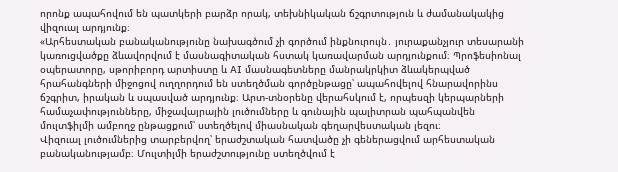որոնք ապահովում են պատկերի բարձր որակ, տեխնիկական ճշգրտություն և ժամանակակից վիզուալ արդյունք։
«Արհեստական բանականությունը նախագծում չի գործում ինքնուրույն․ յուրաքանչյուր տեսարանի կառուցվածքը ձևավորվում է մասնագիտական հստակ կառավարման արդյունքում։ Պրոֆեսիոնալ օպերատորը, սթորիբորդ արտիստը և AI մասնագետները մանրակրկիտ ձևակերպված հրահանգների միջոցով ուղղորդում են ստեղծման գործընթացը՝ ապահովելով հնարավորինս ճշգրիտ, իրական և սպասված արդյունք։ Արտ-տնօրենը վերահսկում է, որպեսզի կերպարների համաչափությունները, միջավայրային լուծումները և գունային պալիտրան պահպանվեն մուլտֆիլմի ամբողջ ընթացքում՝ ստեղծելով միասնական գեղարվեստական լեզու։
Վիզուալ լուծումներից տարբերվող՝ երաժշտական հատվածը չի գեներացվում արհեստական բանականությամբ։ Մուլտիլմի երաժշտությունը ստեղծվում է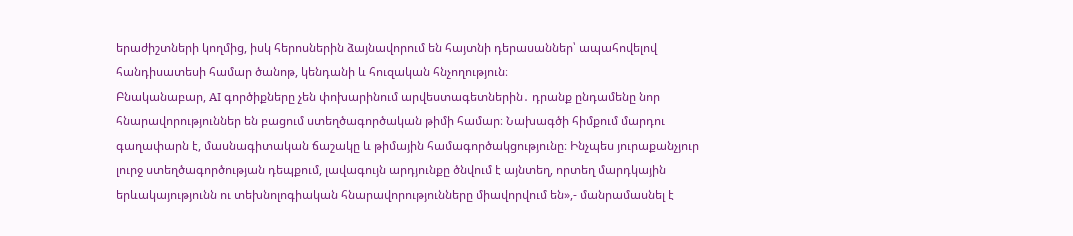երաժիշտների կողմից, իսկ հերոսներին ձայնավորում են հայտնի դերասաններ՝ ապահովելով հանդիսատեսի համար ծանոթ, կենդանի և հուզական հնչողություն։
Բնականաբար, AI գործիքները չեն փոխարինում արվեստագետներին․ դրանք ընդամենը նոր հնարավորություններ են բացում ստեղծագործական թիմի համար։ Նախագծի հիմքում մարդու գաղափարն է, մասնագիտական ճաշակը և թիմային համագործակցությունը։ Ինչպես յուրաքանչյուր լուրջ ստեղծագործության դեպքում, լավագույն արդյունքը ծնվում է այնտեղ, որտեղ մարդկային երևակայությունն ու տեխնոլոգիական հնարավորությունները միավորվում են»,- մանրամասնել է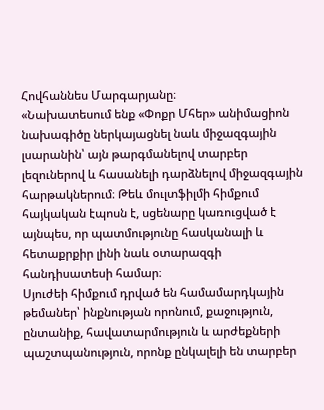Հովհաննես Մարգարյանը։
«Նախատեսում ենք «Փոքր Մհեր» անիմացիոն նախագիծը ներկայացնել նաև միջազգային լսարանին՝ այն թարգմանելով տարբեր լեզուներով և հասանելի դարձնելով միջազգային հարթակներում։ Թեև մուլտֆիլմի հիմքում հայկական էպոսն է, սցենարը կառուցված է այնպես, որ պատմությունը հասկանալի և հետաքրքիր լինի նաև օտարազգի հանդիսատեսի համար։
Սյուժեի հիմքում դրված են համամարդկային թեմաներ՝ ինքնության որոնում, քաջություն, ընտանիք, հավատարմություն և արժեքների պաշտպանություն, որոնք ընկալելի են տարբեր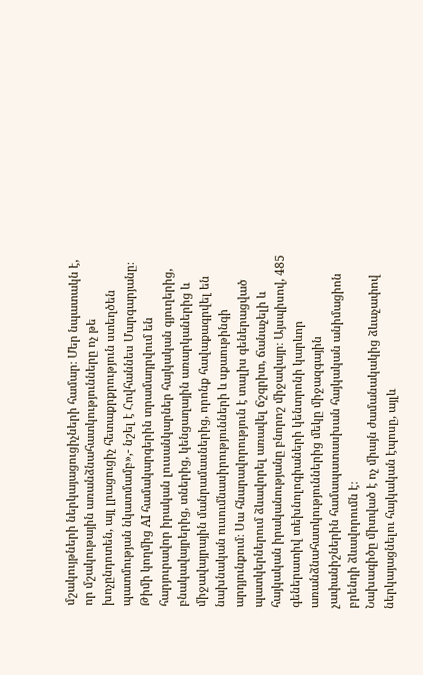մշակույթների ներկայացուցիչների համար։ Մեր նպատակն է, որ մշակութային առանձնահատկությունները ոչ թե խոչընդոտեն, այլ լրացուցիչ հետաքրքրություն ստեղծեն պատմության նկատմամբ»,- նշել է Հովհաննես Մարգարյանը։
Թիմի կողմից AI համակարգերին տրամադրվում են հարյուրավոր իրական լուսանկարներ հայկական գյուղերից, բնակավայրերից, տներից, կենցաղային առարկաներից և միջավայրային մանրամասներից, որոնք հավաքագրվել են նախնական ուսումնասիրությունների և սքաութինգի արդյունքում։ Սա հնարավորություն է տալիս գեներացված պատկերներում ձևավորել առավել ճշգրիտ, ճանաչելի և հայկական իրականությանը բնորոշ միջավայր։ Այսպիսով, 485 գեներատիվ տեխնոլոգիաների կենտրոնի կարևոր առանձնահատկություններից մեկը միջազգային չափանիշներին համապատասխան հայկական անիմացիոն բրենդի ձևավորումն է։
Նախագիծը միտված է ոչ միայն ժամանակակից ձևաչափով ներկայացնելու հայկական էպոսը, այլև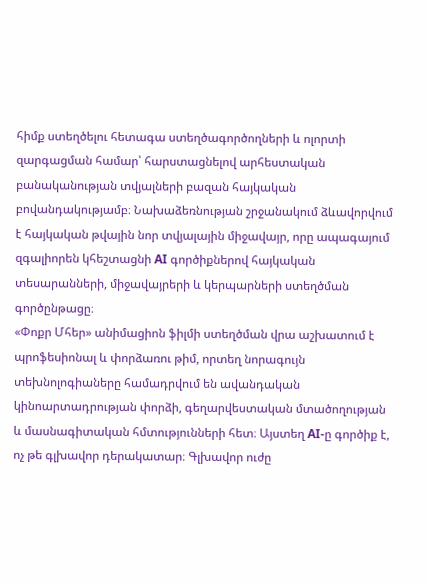հիմք ստեղծելու հետագա ստեղծագործողների և ոլորտի զարգացման համար՝ հարստացնելով արհեստական բանականության տվյալների բազան հայկական բովանդակությամբ։ Նախաձեռնության շրջանակում ձևավորվում է հայկական թվային նոր տվյալային միջավայր, որը ապագայում զգալիորեն կհեշտացնի AI գործիքներով հայկական տեսարանների, միջավայրերի և կերպարների ստեղծման գործընթացը։
«Փոքր Մհեր» անիմացիոն ֆիլմի ստեղծման վրա աշխատում է պրոֆեսիոնալ և փորձառու թիմ, որտեղ նորագույն տեխնոլոգիաները համադրվում են ավանդական կինոարտադրության փորձի, գեղարվեստական մտածողության և մասնագիտական հմտությունների հետ։ Այստեղ AI-ը գործիք է, ոչ թե գլխավոր դերակատար։ Գլխավոր ուժը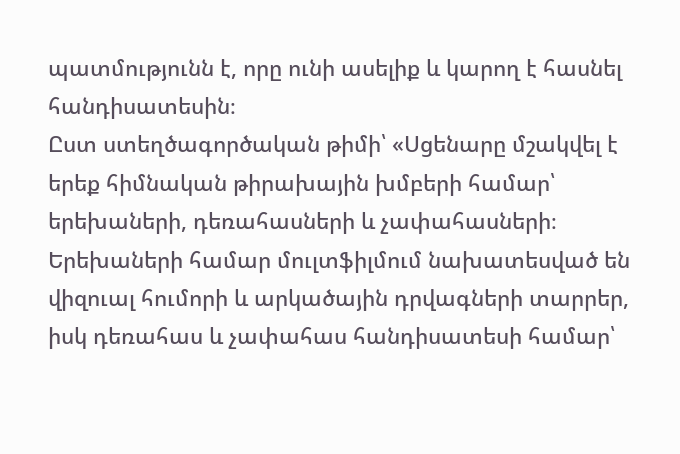պատմությունն է, որը ունի ասելիք և կարող է հասնել հանդիսատեսին։
Ըստ ստեղծագործական թիմի՝ «Սցենարը մշակվել է երեք հիմնական թիրախային խմբերի համար՝ երեխաների, դեռահասների և չափահասների։ Երեխաների համար մուլտֆիլմում նախատեսված են վիզուալ հումորի և արկածային դրվագների տարրեր, իսկ դեռահաս և չափահաս հանդիսատեսի համար՝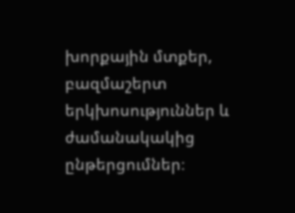խորքային մտքեր, բազմաշերտ երկխոսություններ և ժամանակակից ընթերցումներ։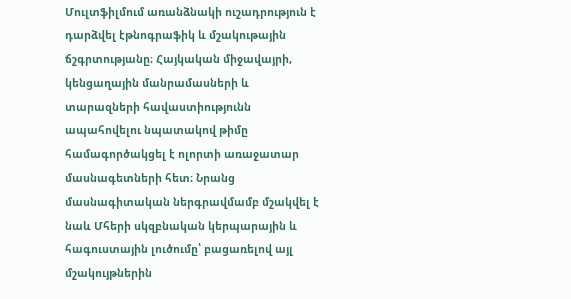Մուլտֆիլմում առանձնակի ուշադրություն է դարձվել էթնոգրաֆիկ և մշակութային ճշգրտությանը։ Հայկական միջավայրի, կենցաղային մանրամասների և տարազների հավաստիությունն ապահովելու նպատակով թիմը համագործակցել է ոլորտի առաջատար մասնագետների հետ։ Նրանց մասնագիտական ներգրավմամբ մշակվել է նաև Մհերի սկզբնական կերպարային և հագուստային լուծումը՝ բացառելով այլ մշակույթներին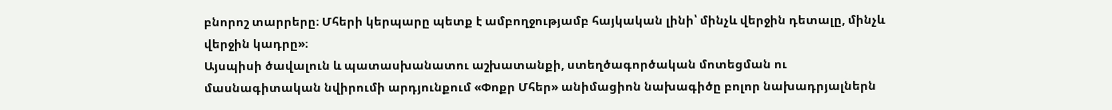բնորոշ տարրերը։ Մհերի կերպարը պետք է ամբողջությամբ հայկական լինի՝ մինչև վերջին դետալը, մինչև վերջին կադրը»։
Այսպիսի ծավալուն և պատասխանատու աշխատանքի, ստեղծագործական մոտեցման ու մասնագիտական նվիրումի արդյունքում «Փոքր Մհեր» անիմացիոն նախագիծը բոլոր նախադրյալներն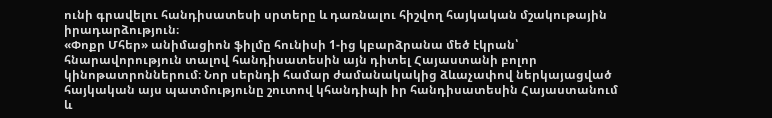ունի գրավելու հանդիսատեսի սրտերը և դառնալու հիշվող հայկական մշակութային իրադարձություն։
«Փոքր Մհեր» անիմացիոն ֆիլմը հունիսի 1-ից կբարձրանա մեծ էկրան՝ հնարավորություն տալով հանդիսատեսին այն դիտել Հայաստանի բոլոր կինոթատրոններում։ Նոր սերնդի համար ժամանակակից ձևաչափով ներկայացված հայկական այս պատմությունը շուտով կհանդիպի իր հանդիսատեսին Հայաստանում և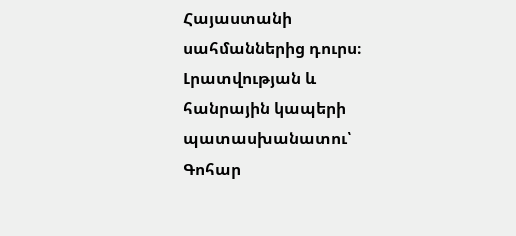Հայաստանի սահմաններից դուրս։
Լրատվության և հանրային կապերի պատասխանատու՝ Գոհար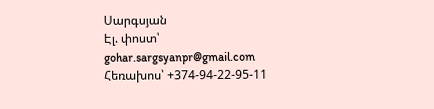Սարգսյան
Էլ. փոստ՝ gohar.sargsyanpr@gmail.com
Հեռախոս՝ +374-94-22-95-11